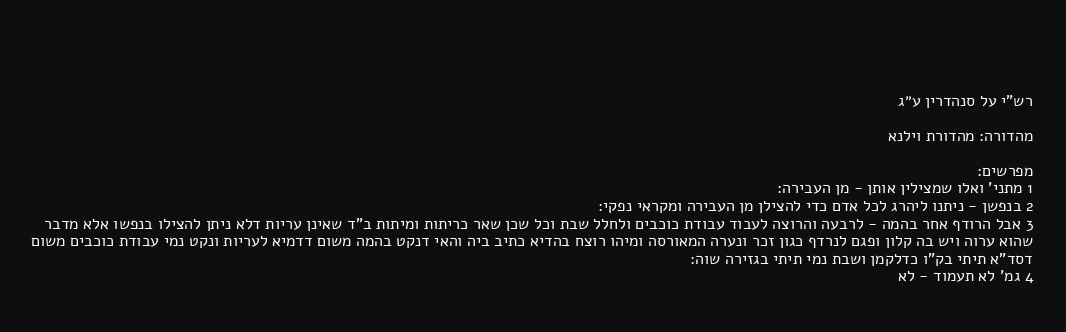רש"י על סנהדרין ע״ג

מהדורה: מהדורת וילנא

מפרשים:
1 מתני' ואלו שמצילין אותן - מן העבירה:
2 בנפשן - ניתנו ליהרג לכל אדם כדי להצילן מן העבירה ומקראי נפקי:
3 אבל הרודף אחר בהמה - לרבעה והרוצה לעבוד עבודת כוכבים ולחלל שבת וכל שכן שאר כריתות ומיתות ב"ד שאינן עריות דלא ניתן להצילו בנפשו אלא מדבר שהוא ערוה ויש בה קלון ופגם לנרדף כגון זכר ונערה המאורסה ומיהו רוצח בהדיא כתיב ביה והאי דנקט בהמה משום דדמיא לעריות ונקט נמי עבודת כוכבים משום דסד"א תיתי בק"ו כדלקמן ושבת נמי תיתי בגזירה שוה:
4 גמ' לא תעמוד - לא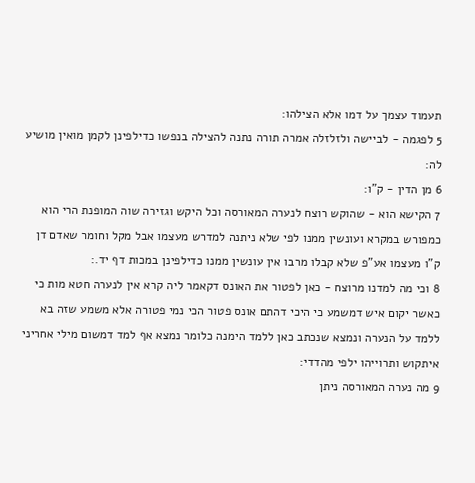תעמוד עצמך על דמו אלא הצילהו:
5 לפגמה - לביישה ולזלזלה אמרה תורה נתנה להצילה בנפשו כדילפינן לקמן מואין מושיע לה:
6 מן הדין - ק"ו:
7 הקישא הוא - שהוקש רוצח לנערה המאורסה וכל היקש וגזירה שוה המופנת הרי הוא כמפורש במקרא ועונשין ממנו לפי שלא ניתנה למדרש מעצמו אבל מקל וחומר שאדם דן ק"ו מעצמו אע"פ שלא קבלו מרבו אין עונשין ממנו כדילפינן במכות דף יד.:
8 וכי מה למדנו מרוצח - כאן לפטור את האונס דקאמר ליה קרא אין לנערה חטא מות כי כאשר יקום איש דמשמע כי היכי דהתם אונס פטור הכי נמי פטורה אלא משמע שזה בא ללמד על הנערה ונמצא שנכתב כאן ללמד הימנה כלומר נמצא אף למד דמשום מילי אחריני איתקוש ותרוייהו ילפי מהדדי:
9 מה נערה המאורסה ניתן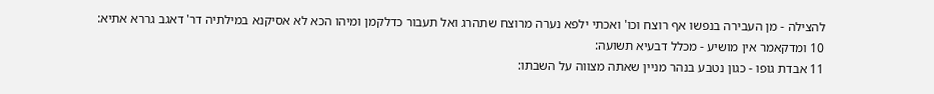להצילה - מן העבירה בנפשו אף רוצח וכו' ואכתי ילפא נערה מרוצח שתהרג ואל תעבור כדלקמן ומיהו הכא לא אסיקנא במילתיה דר' דאגב גררא אתיא:
10 ומדקאמר אין מושיע - מכלל דבעיא תשועה:
11 אבדת גופו - כגון נטבע בנהר מניין שאתה מצווה על השבתו: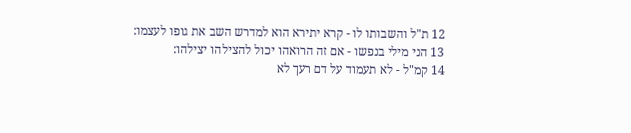12 ת"ל והשבותו לו - קרא יתירא הוא למדרש השב את גופו לעצמו:
13 הני מילי בנפשו - אם זה הרואהו יכול להצילהו יצילהו:
14 קמ"ל - לא תעמוד על דם רעך לא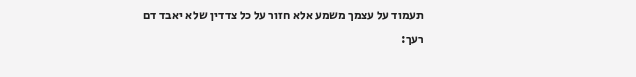תעמוד על עצמך משמע אלא חזור על כל צדדין שלא יאבד דם רעך: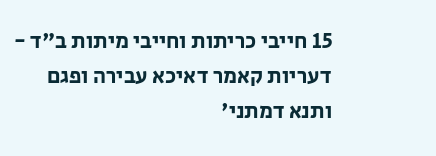15 חייבי כריתות וחייבי מיתות ב"ד - דעריות קאמר דאיכא עבירה ופגם ותנא דמתני'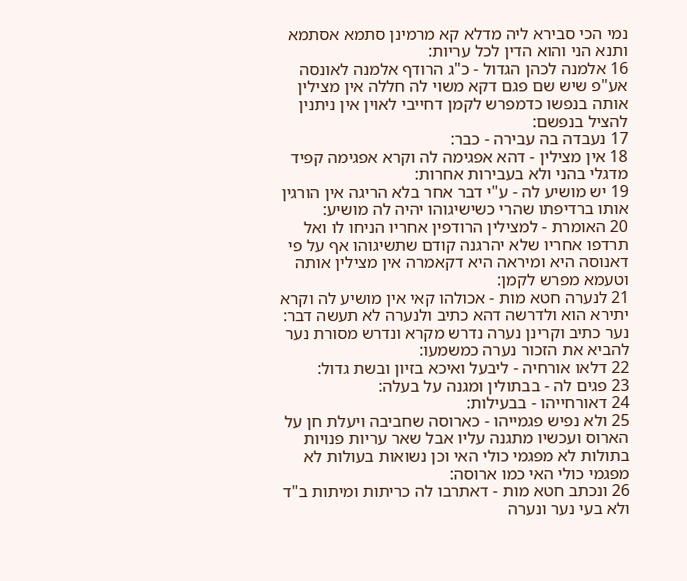נמי הכי סבירא ליה מדלא קא מרמינן סתמא אסתמא ותנא הני והוא הדין לכל עריות:
16 אלמנה לכהן הגדול - כ"ג הרודף אלמנה לאונסה אע"פ שיש שם פגם דקא משוי לה חללה אין מצילין אותה בנפשו כדמפרש לקמן דחייבי לאוין אין ניתנין להציל בנפשם:
17 נעבדה בה עבירה - כבר:
18 אין מצילין - דהא אפגימה לה וקרא אפגימה קפיד מדגלי בהני ולא בעבירות אחרות:
19 יש מושיע לה - ע"י דבר אחר בלא הריגה אין הורגין אותו ברדיפתו שהרי כשישיגוהו יהיה לה מושיע:
20 האומרת - למצילין הרודפין אחריו הניחו לו ואל תרדפו אחריו שלא יהרגנה קודם שתשיגוהו אף על פי דאנוסה היא ומיראה היא דקאמרה אין מצילין אותה וטעמא מפרש לקמן:
21 לנערה חטא מות - אכולהו קאי אין מושיע לה וקרא יתירא הוא ולדרשה דהא כתיב ולנערה לא תעשה דבר: נער כתיב וקרינן נערה נדרש מקרא ונדרש מסורת נער להביא את הזכור נערה כמשמעו:
22 דלאו אורחיה - ליבעל ואיכא בזיון ובשת גדול:
23 פגים לה - בבתולין ומגנה על בעלה:
24 דאורחייהו - בבעילות:
25 ולא נפיש פגמייהו - כארוסה שחביבה ויעלת חן על הארוס ועכשיו מתגנה עליו אבל שאר עריות פנויות בתולות לא מפגמי כולי האי וכן נשואות בעולות לא מפגמי כולי האי כמו ארוסה:
26 ונכתב חטא מות - דאתרבו לה כריתות ומיתות ב"ד ולא בעי נער ונערה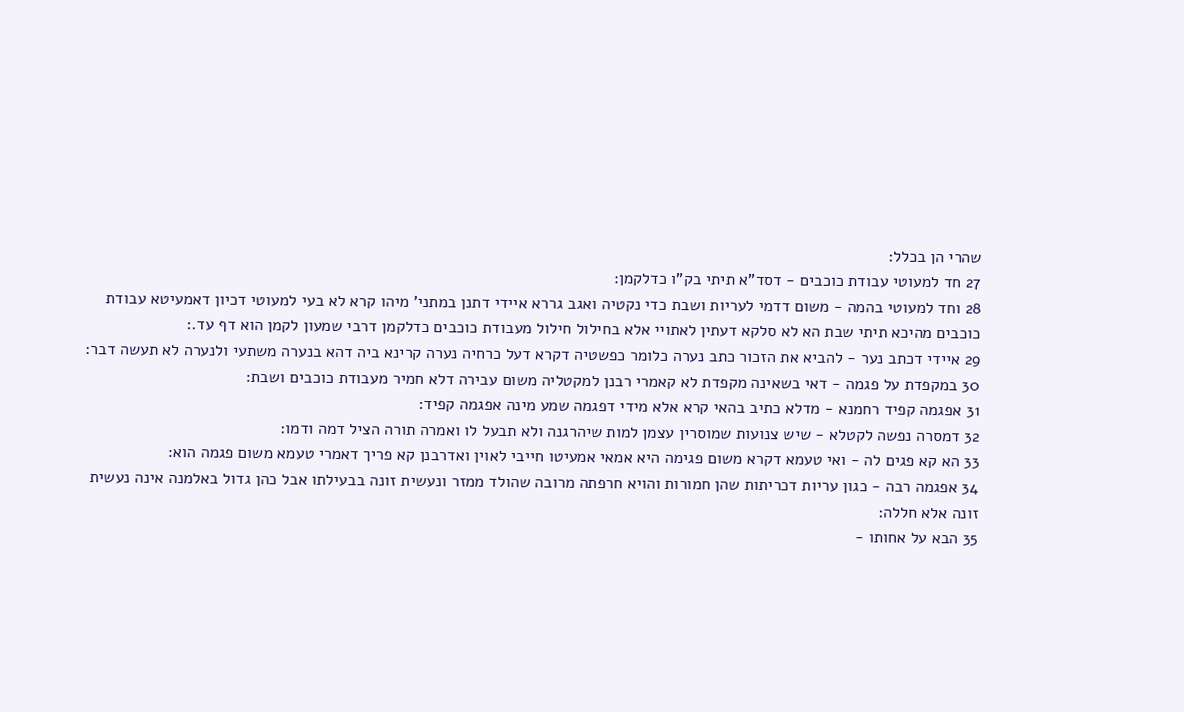שהרי הן בכלל:
27 חד למעוטי עבודת כוכבים - דסד"א תיתי בק"ו כדלקמן:
28 וחד למעוטי בהמה - משום דדמי לעריות ושבת כדי נקטיה ואגב גררא איידי דתנן במתני' מיהו קרא לא בעי למעוטי דכיון דאמעיטא עבודת כוכבים מהיכא תיתי שבת הא לא סלקא דעתין לאתויי אלא בחילול חילול מעבודת כוכבים כדלקמן דרבי שמעון לקמן הוא דף עד.:
29 איידי דכתב נער - להביא את הזכור כתב נערה כלומר כפשטיה דקרא דעל כרחיה נערה קרינא ביה דהא בנערה משתעי ולנערה לא תעשה דבר:
30 במקפדת על פגמה - דאי בשאינה מקפדת לא קאמרי רבנן למקטליה משום עבירה דלא חמיר מעבודת כוכבים ושבת:
31 אפגמה קפיד רחמנא - מדלא כתיב בהאי קרא אלא מידי דפגמה שמע מינה אפגמה קפיד:
32 דמסרה נפשה לקטלא - שיש צנועות שמוסרין עצמן למות שיהרגנה ולא תבעל לו ואמרה תורה הציל דמה ודמו:
33 הא קא פגים לה - ואי טעמא דקרא משום פגימה היא אמאי אמעיטו חייבי לאוין ואדרבנן קא פריך דאמרי טעמא משום פגמה הוא:
34 אפגמה רבה - כגון עריות דכריתות שהן חמורות והויא חרפתה מרובה שהולד ממזר ונעשית זונה בבעילתו אבל כהן גדול באלמנה אינה נעשית זונה אלא חללה:
35 הבא על אחותו -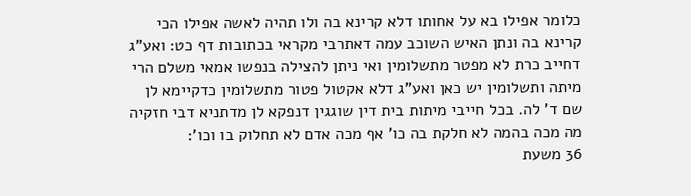כלומר אפילו בא על אחותו דלא קרינא בה ולו תהיה לאשה אפילו הכי קרינא בה ונתן האיש השוכב עמה דאתרבי מקראי בכתובות דף כט: ואע"ג דחייב כרת לא מפטר מתשלומין ואי ניתן להצילה בנפשו אמאי משלם הרי מיתה ותשלומין יש כאן ואע"ג דלא אקטול פטור מתשלומין כדקיימא לן שם ד' לה. בכל חייבי מיתות בית דין שוגגין דנפקא לן מדתניא דבי חזקיה מה מכה בהמה לא חלקת בה כו' אף מכה אדם לא תחלוק בו וכו':
36 משעת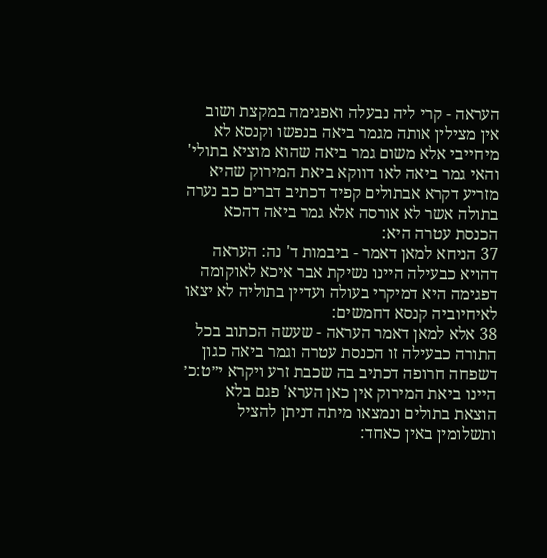העראה - קרי ליה נבעלה ואפגימה במקצת ושוב אין מצילין אותה מגמר ביאה בנפשו וקנסא לא מיחייבי אלא משום גמר ביאה שהוא מוציא בתולי' והאי גמר ביאה לאו דווקא ביאת המירוק שהיא מזריע דקרא אבתולים קפיד דכתיב דברים כב נערה בתולה אשר לא אורסה אלא גמר ביאה דהכא הכנסת עטרה היא:
37 הניחא למאן דאמר - ביבמות ד' נה: העראה דהויא כבעילה היינו נשיקת אבר איכא לאוקומה דפגימה היא דמיקרי בעולה ועדיין בתוליה לא יצאו לאיחיוביה קנסא דחמשים:
38 אלא למאן דאמר העראה - שעשה הכתוב בכל התורה כבעילה זו הכנסת עטרה וגמר ביאה כגון דשפחה חרופה דכתיב בה שכבת זרע ויקרא י״ט:כ׳ היינו ביאת המירוק אין כאן הערא' פגם בלא הוצאת בתולים ונמצאו מיתה דניתן להציל ותשלומין באין כאחד: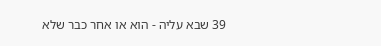39 שבא עליה - הוא או אחר כבר שלא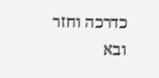כדרכה וחזר ובא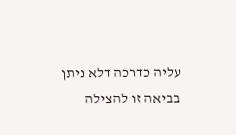עליה כדרכה דלא ניתן בביאה זו להצילה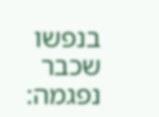בנפשו שכבר נפגמה: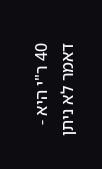40 ר"י היא - דאמר לא ניתן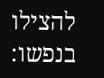להצילו בנפשו: